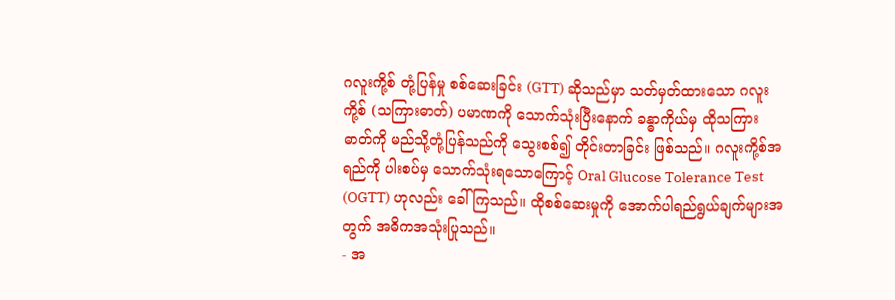ဂလူးကို့စ် တုံ့ပြန်မှု စစ်ဆေးခြင်း (GTT) ဆိုသည်မှာ သတ်မှတ်ထားသော ဂလူးကို့စ် (သကြားဓာတ်) ပမာဏကို သောက်သုံးပြီးနောက် ခန္ဓာကိုယ်မှ ထိုသကြားဓာတ်ကို မည်သို့တုံ့ပြန်သည်ကို သွေးစစ်၍ တိုင်းတာခြင်း ဖြစ်သည်။ ဂလူးကို့စ်အရည်ကို ပါးစပ်မှ သောက်သုံးရသောကြောင့် Oral Glucose Tolerance Test (OGTT) ဟုလည်း ခေါ် ကြသည်။ ထိုစစ်ဆေးမှုကို အောက်ပါရည်ရွယ်ချက်များအတွက် အဓိကအသုံးပြုသည်။
- အ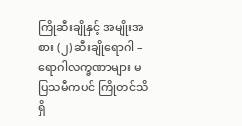ကြိုဆီးချိုနှင့် အမျိုးအစား (၂) ဆီးချိုရောဂါ – ရောဂါလက္ခဏာများ မပြသမီကပင် ကြိုတင်သိရှိ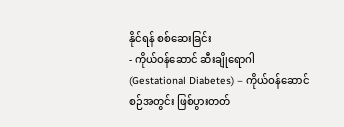နိုင်ရန် စစ်ဆေးခြင်း
- ကိုယ်ဝန်ဆောင် ဆီးချိုရောဂါ (Gestational Diabetes) – ကိုယ်ဝန်ဆောင်စဉ်အတွင်း ဖြစ်ပွားတတ်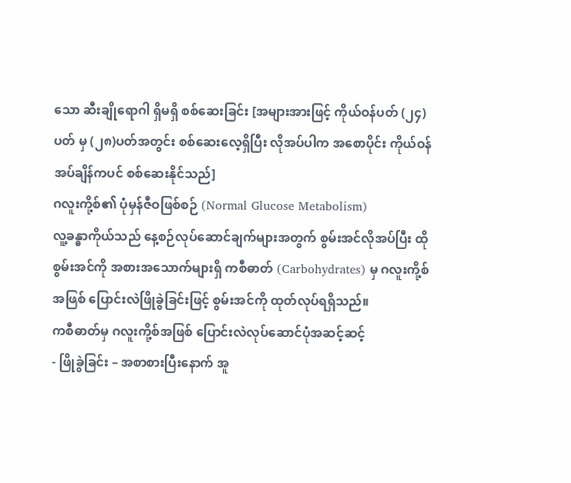သော ဆီးချိုရောဂါ ရှိမရှိ စစ်ဆေးခြင်း [အများအားဖြင့် ကိုယ်ဝန်ပတ် (၂၄)ပတ် မှ (၂၈)ပတ်အတွင်း စစ်ဆေးလေ့ရှိပြီး လိုအပ်ပါက အစောပိုင်း ကိုယ်ဝန်အပ်ချိန်ကပင် စစ်ဆေးနိုင်သည်]
ဂလူးကို့စ်၏ ပုံမှန်ဇီဝဖြစ်စဉ် (Normal Glucose Metabolism)
လူ့ခန္ဓာကိုယ်သည် နေ့စဉ်လုပ်ဆောင်ချက်များအတွက် စွမ်းအင်လိုအပ်ပြီး ထိုစွမ်းအင်ကို အစားအသောက်များရှိ ကစီဓာတ် (Carbohydrates) မှ ဂလူးကို့စ်အဖြစ် ပြောင်းလဲဖြိုခွဲခြင်းဖြင့် စွမ်းအင်ကို ထုတ်လုပ်ရရှိသည်။
ကစီဓာတ်မှ ဂလူးကို့စ်အဖြစ် ပြောင်းလဲလုပ်ဆောင်ပုံအဆင့်ဆင့်
- ဖြိုခွဲခြင်း – အစာစားပြီးနောက် အူ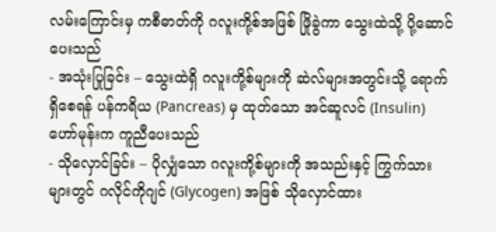လမ်းကြောင်းမှ ကစီဓာတ်ကို ဂလူးကို့စ်အဖြစ် ဖြိုခွဲကာ သွေးထဲသို့ ပို့ဆောင်ပေးသည်
- အသုံးပြုခြင်း – သွေးထဲရှိ ဂလူးကို့စ်များကို ဆဲလ်များအတွင်းသို့ ရောက်ရှိစေရန် ပန်ကရိယ (Pancreas) မှ ထုတ်သော အင်ဆူလင် (Insulin) ဟော်မုန်းက ကူညီပေးသည်
- သိုလှောင်ခြင်း – ပိုလျှံသော ဂလူးကို့စ်များကို အသည်းနှင့် ကြွက်သားများတွင် ဂလိုင်ကိုဂျင် (Glycogen) အဖြစ် သိုလှောင်ထား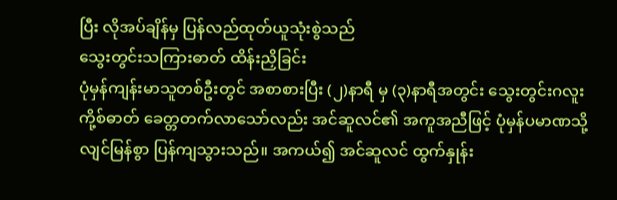ပြီး လိုအပ်ချိန်မှ ပြန်လည်ထုတ်ယူသုံးစွဲသည်
သွေးတွင်းသကြားဓာတ် ထိန်းညှိခြင်း
ပုံမှန်ကျန်းမာသူတစ်ဦးတွင် အစာစားပြီး (၂)နာရီ မှ (၃)နာရီအတွင်း သွေးတွင်းဂလူးကို့စ်ဓာတ် ခေတ္တတက်လာသော်လည်း အင်ဆူလင်၏ အကူအညီဖြင့် ပုံမှန်ပမာဏသို့ လျင်မြန်စွာ ပြန်ကျသွားသည်။ အကယ်၍ အင်ဆူလင် ထွက်နှုန်း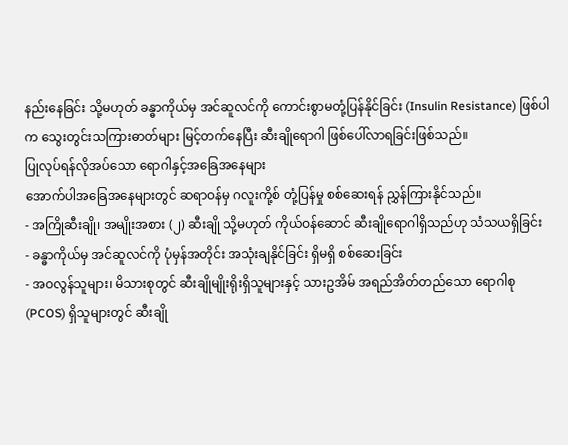နည်းနေခြင်း သို့မဟုတ် ခန္ဓာကိုယ်မှ အင်ဆူလင်ကို ကောင်းစွာမတုံ့ပြန်နိုင်ခြင်း (Insulin Resistance) ဖြစ်ပါက သွေးတွင်းသကြားဓာတ်များ မြင့်တက်နေပြီး ဆီးချိုရောဂါ ဖြစ်ပေါ်လာရခြင်းဖြစ်သည်။
ပြုလုပ်ရန်လိုအပ်သော ရောဂါနှင့်အခြေအနေများ
အောက်ပါအခြေအနေများတွင် ဆရာဝန်မှ ဂလူးကို့စ် တုံ့ပြန်မှု စစ်ဆေးရန် ညွှန်ကြားနိုင်သည်။
- အကြိုဆီးချို၊ အမျိုးအစား (၂) ဆီးချို သို့မဟုတ် ကိုယ်ဝန်ဆောင် ဆီးချိုရောဂါရှိသည်ဟု သံသယရှိခြင်း
- ခန္ဓာကိုယ်မှ အင်ဆူလင်ကို ပုံမှန်အတိုင်း အသုံးချနိုင်ခြင်း ရှိမရှိ စစ်ဆေးခြင်း
- အဝလွန်သူများ၊ မိသားစုတွင် ဆီးချိုမျိုးရိုးရှိသူများနှင့် သားဥအိမ် အရည်အိတ်တည်သော ရောဂါစု (PCOS) ရှိသူများတွင် ဆီးချို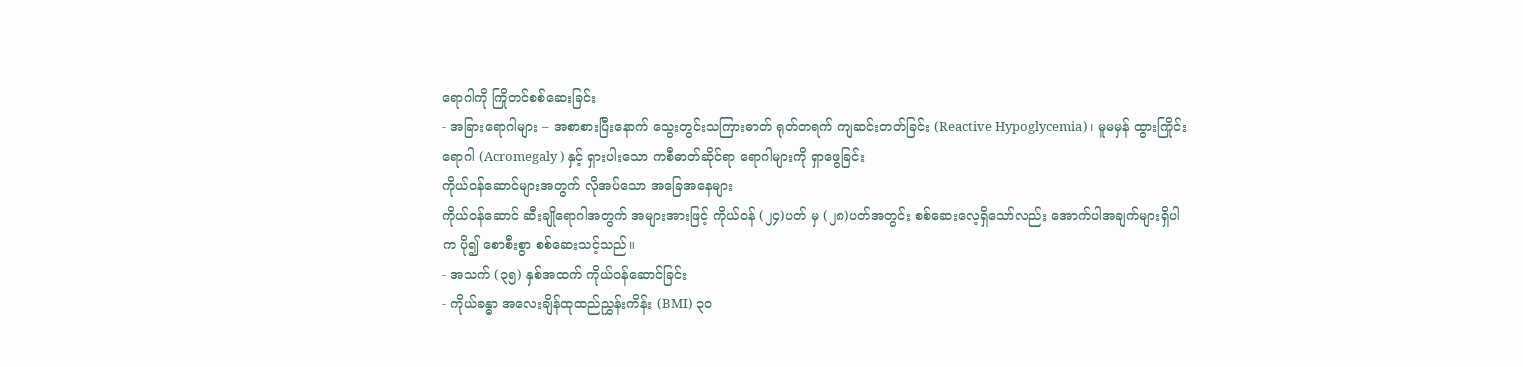ရောဂါကို ကြိုတင်စစ်ဆေးခြင်း
- အခြားရောဂါများ – အစာစားပြီးနောက် သွေးတွင်းသကြားဓာတ် ရုတ်တရက် ကျဆင်းတတ်ခြင်း (Reactive Hypoglycemia)၊ မူမမှန် ထွားကြိုင်းရောဂါ (Acromegaly ) နှင့် ရှားပါးသော ကစီဓာတ်ဆိုင်ရာ ရောဂါများကို ရှာဖွေခြင်း
ကိုယ်ဝန်ဆောင်များအတွက် လိုအပ်သော အခြေအနေများ
ကိုယ်ဝန်ဆောင် ဆီးချိုရောဂါအတွက် အများအားဖြင့် ကိုယ်ဝန် (၂၄)ပတ် မှ (၂၈)ပတ်အတွင်း စစ်ဆေးလေ့ရှိသော်လည်း အောက်ပါအချက်များရှိပါက ပို၍ စောစီးစွာ စစ်ဆေးသင့်သည်။
- အသက် (၃၅) နှစ်အထက် ကိုယ်ဝန်ဆောင်ခြင်း
- ကိုယ်ခန္ဓာ အလေးချိန်ထုထည်ညွှန်းကိန်း (BMI) ၃၀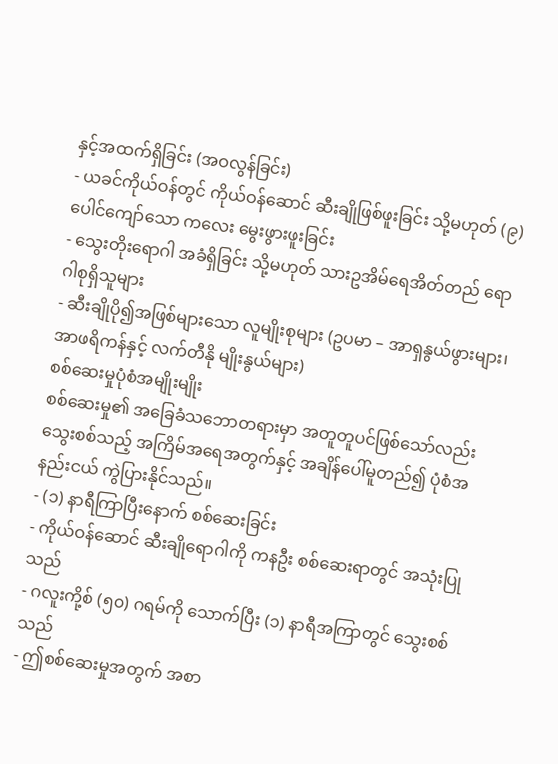နှင့်အထက်ရှိခြင်း (အဝလွန်ခြင်း)
- ယခင်ကိုယ်ဝန်တွင် ကိုယ်ဝန်ဆောင် ဆီးချိုဖြစ်ဖူးခြင်း သို့မဟုတ် (၉) ပေါင်ကျော်သော ကလေး မွေးဖွားဖူးခြင်း
- သွေးတိုးရောဂါ အခံရှိခြင်း သို့မဟုတ် သားဥအိမ်ရေအိတ်တည် ရောဂါစုရှိသူများ
- ဆီးချိုပို၍အဖြစ်များသော လူမျိုးစုများ (ဥပမာ – အာရှနွယ်ဖွားများ၊ အာဖရိကန်နှင့် လက်တီနို မျိုးနွယ်များ)
စစ်ဆေးမှုပုံစံအမျိုးမျိုး
စစ်ဆေးမှု၏ အခြေခံသဘောတရားမှာ အတူတူပင်ဖြစ်သော်လည်း သွေးစစ်သည့် အကြိမ်အရေအတွက်နှင့် အချိန်ပေါ်မူတည်၍ ပုံစံအနည်းငယ် ကွဲပြားနိုင်သည်။
- (၁) နာရီကြာပြီးနောက် စစ်ဆေးခြင်း
- ကိုယ်ဝန်ဆောင် ဆီးချိုရောဂါကို ကနဦး စစ်ဆေးရာတွင် အသုံးပြုသည်
- ဂလူးကို့စ် (၅၀) ဂရမ်ကို သောက်ပြီး (၁) နာရီအကြာတွင် သွေးစစ်သည်
- ဤစစ်ဆေးမှုအတွက် အစာ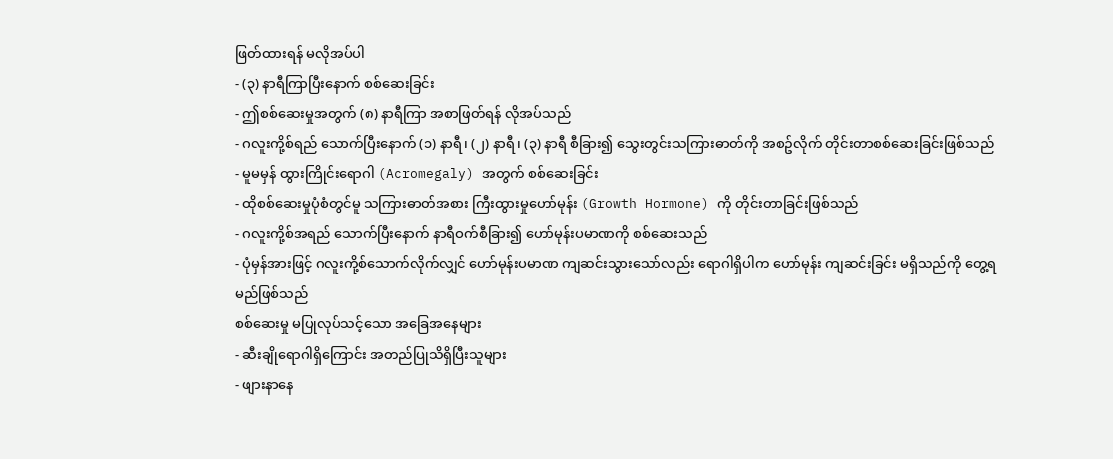ဖြတ်ထားရန် မလိုအပ်ပါ
- (၃) နာရီကြာပြီးနောက် စစ်ဆေးခြင်း
- ဤစစ်ဆေးမှုအတွက် (၈) နာရီကြာ အစာဖြတ်ရန် လိုအပ်သည်
- ဂလူးကို့စ်ရည် သောက်ပြီးနောက် (၁) နာရီ၊ (၂) နာရီ၊ (၃) နာရီ စီခြား၍ သွေးတွင်းသကြားဓာတ်ကို အစဥ်လိုက် တိုင်းတာစစ်ဆေးခြင်းဖြစ်သည်
- မူမမှန် ထွားကြိုင်းရောဂါ (Acromegaly) အတွက် စစ်ဆေးခြင်း
- ထိုစစ်ဆေးမှုပုံစံတွင်မူ သကြားဓာတ်အစား ကြီးထွားမှုဟော်မုန်း (Growth Hormone) ကို တိုင်းတာခြင်းဖြစ်သည်
- ဂလူးကို့စ်အရည် သောက်ပြီးနောက် နာရီဝက်စီခြား၍ ဟော်မုန်းပမာဏကို စစ်ဆေးသည်
- ပုံမှန်အားဖြင့် ဂလူးကို့စ်သောက်လိုက်လျှင် ဟော်မုန်းပမာဏ ကျဆင်းသွားသော်လည်း ရောဂါရှိပါက ဟော်မုန်း ကျဆင်းခြင်း မရှိသည်ကို တွေ့ရမည်ဖြစ်သည်
စစ်ဆေးမှု မပြုလုပ်သင့်သော အခြေအနေများ
- ဆီးချိုရောဂါရှိကြောင်း အတည်ပြုသိရှိပြီးသူများ
- ဖျားနာနေ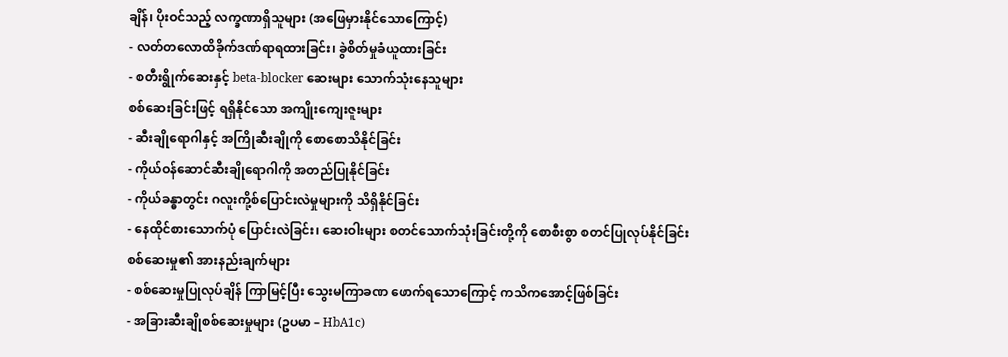ချိန်၊ ပိုးဝင်သည့် လက္ခဏာရှိသူများ (အဖြေမှားနိုင်သောကြောင့်)
- လတ်တလောထိခိုက်ဒဏ်ရာရထားခြင်း၊ ခွဲစိတ်မှုခံယူထားခြင်း
- စတီးရွိုက်ဆေးနှင့် beta-blocker ဆေးများ သောက်သုံးနေသူများ
စစ်ဆေးခြင်းဖြင့် ရရှိနိုင်သော အကျိုးကျေးဇူးများ
- ဆီးချိုရောဂါနှင့် အကြိုဆီးချိုကို စောစောသိနိုင်ခြင်း
- ကိုယ်ဝန်ဆောင်ဆီးချိုရောဂါကို အတည်ပြုနိုင်ခြင်း
- ကိုယ်ခန္ဓာတွင်း ဂလူးကို့စ်ပြောင်းလဲမှုများကို သိရှိနိုင်ခြင်း
- နေထိုင်စားသောက်ပုံ ပြောင်းလဲခြင်း၊ ဆေးဝါးများ စတင်သောက်သုံးခြင်းတို့ကို စောစီးစွာ စတင်ပြုလုပ်နိုင်ခြင်း
စစ်ဆေးမှု၏ အားနည်းချက်များ
- စစ်ဆေးမှုပြုလုပ်ချိန် ကြာမြင့်ပြီး သွေးမကြာခဏ ဖောက်ရသောကြောင့် ကသိကအောင့်ဖြစ်ခြင်း
- အခြားဆီးချိုစစ်ဆေးမှုများ (ဥပမာ – HbA1c)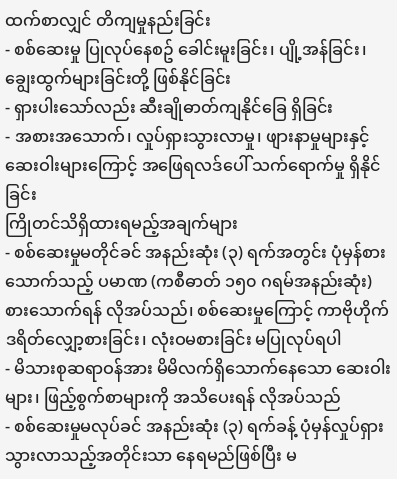ထက်စာလျှင် တိကျမှုနည်းခြင်း
- စစ်ဆေးမှု ပြုလုပ်နေစဥ် ခေါင်းမူးခြင်း၊ ပျို့အန်ခြင်း၊ ချွေးထွက်များခြင်းတို့ ဖြစ်နိုင်ခြင်း
- ရှားပါးသော်လည်း ဆီးချိုဓာတ်ကျနိုင်ခြေ ရှိခြင်း
- အစားအသောက်၊ လှုပ်ရှားသွားလာမှု၊ ဖျားနာမှုများနှင့် ဆေးဝါးများကြောင့် အဖြေရလဒ်ပေါ် သက်ရောက်မှု ရှိနိုင်ခြင်း
ကြိုတင်သိရှိထားရမည့်အချက်များ
- စစ်ဆေးမှုမတိုင်ခင် အနည်းဆုံး (၃) ရက်အတွင်း ပုံမှန်စားသောက်သည့် ပမာဏ (ကစီဓာတ် ၁၅၀ ဂရမ်အနည်းဆုံး) စားသောက်ရန် လိုအပ်သည်၊ စစ်ဆေးမှုကြောင့် ကာဗိုဟိုက်ဒရိတ်လျှော့စားခြင်း၊ လုံးဝမစားခြင်း မပြုလုပ်ရပါ
- မိသားစုဆရာဝန်အား မိမိလက်ရှိသောက်နေသော ဆေးဝါးများ၊ ဖြည့်စွက်စာများကို အသိပေးရန် လိုအပ်သည်
- စစ်ဆေးမှုမလုပ်ခင် အနည်းဆုံး (၃) ရက်ခန့် ပုံမှန်လှုပ်ရှားသွားလာသည့်အတိုင်းသာ နေရမည်ဖြစ်ပြီး မ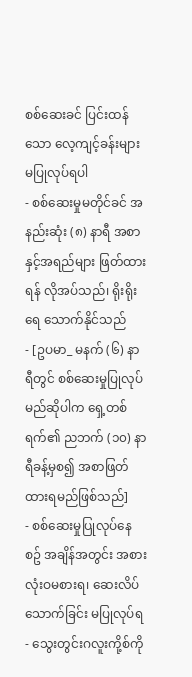စစ်ဆေးခင် ပြင်းထန်သော လေ့ကျင့်ခန်းများ မပြုလုပ်ရပါ
- စစ်ဆေးမှုမတိုင်ခင် အနည်းဆုံး (၈) နာရီ အစာနှင့်အရည်များ ဖြတ်ထားရန် လိုအပ်သည်၊ ရိုးရိုးရေ သောက်နိုင်သည်
- [ဥပမာ_ မနက် (၆) နာရီတွင် စစ်ဆေးမှုပြုလုပ်မည်ဆိုပါက ရှေ့တစ်ရက်၏ ညဘက် (၁၀) နာရီခန့်မှစ၍ အစာဖြတ်ထားရမည်ဖြစ်သည်]
- စစ်ဆေးမှုပြုလုပ်နေစဥ် အချိန်အတွင်း အစားလုံးဝမစားရ၊ ဆေးလိပ်သောက်ခြင်း မပြုလုပ်ရ
- သွေးတွင်းဂလူးကို့စ်ကို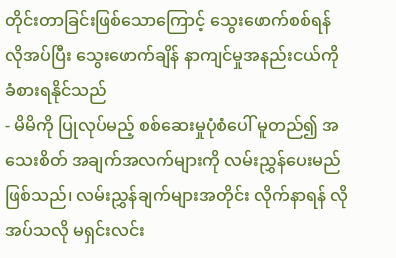တိုင်းတာခြင်းဖြစ်သောကြောင့် သွေးဖောက်စစ်ရန် လိုအပ်ပြီး သွေးဖောက်ချိန် နာကျင်မှုအနည်းငယ်ကို ခံစားရနိုင်သည်
- မိမိကို ပြုလုပ်မည့် စစ်ဆေးမှုပုံစံပေါ် မူတည်၍ အသေးစိတ် အချက်အလက်များကို လမ်းညွှန်ပေးမည်ဖြစ်သည်၊ လမ်းညွှန်ချက်များအတိုင်း လိုက်နာရန် လိုအပ်သလို မရှင်းလင်း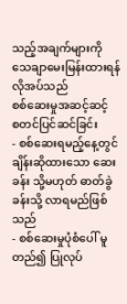သည့်အချက်များကို သေချာမေးမြန်းထားရန် လိုအပ်သည်
စစ်ဆေးမှုအဆင့်ဆင့်
စတင်ပြင်ဆင်ခြင်း
- စစ်ဆေးရမည့်နေ့တွင် ချိန်းဆိုထားသော ဆေးခန်း သို့မဟုတ် ဓာတ်ခွဲခန်းသို့ လာရမည်ဖြစ်သည်
- စစ်ဆေးမှုပုံစံပေါ် မူတည်၍ ပြုလုပ်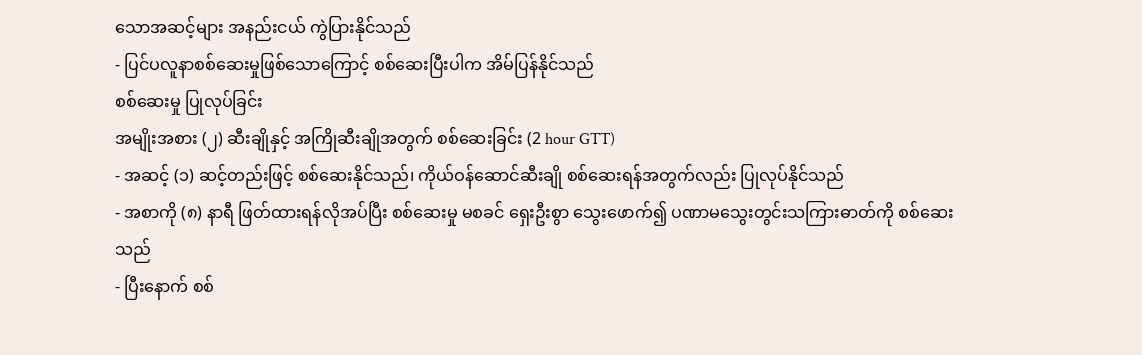သောအဆင့်များ အနည်းငယ် ကွဲပြားနိုင်သည်
- ပြင်ပလူနာစစ်ဆေးမှုဖြစ်သောကြောင့် စစ်ဆေးပြီးပါက အိမ်ပြန်နိုင်သည်
စစ်ဆေးမှု ပြုလုပ်ခြင်း
အမျိုးအစား (၂) ဆီးချိုနှင့် အကြိုဆီးချိုအတွက် စစ်ဆေးခြင်း (2 hour GTT)
- အဆင့် (၁) ဆင့်တည်းဖြင့် စစ်ဆေးနိုင်သည်၊ ကိုယ်ဝန်ဆောင်ဆီးချို စစ်ဆေးရန်အတွက်လည်း ပြုလုပ်နိုင်သည်
- အစာကို (၈) နာရီ ဖြတ်ထားရန်လိုအပ်ပြီး စစ်ဆေးမှု မစခင် ရှေးဦးစွာ သွေးဖောက်၍ ပဏာမသွေးတွင်းသကြားဓာတ်ကို စစ်ဆေးသည်
- ပြီးနောက် စစ်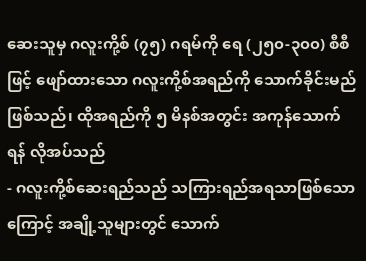ဆေးသူမှ ဂလူးကို့စ် (၇၅) ဂရမ်ကို ရေ (၂၅၀-၃၀၀) စီစီဖြင့် ဖျော်ထားသော ဂလူးကို့စ်အရည်ကို သောက်ခိုင်းမည်ဖြစ်သည်၊ ထိုအရည်ကို ၅ မိနစ်အတွင်း အကုန်သောက်ရန် လိုအပ်သည်
- ဂလူးကို့စ်ဆေးရည်သည် သကြားရည်အရသာဖြစ်သောကြောင့် အချို့သူများတွင် သောက်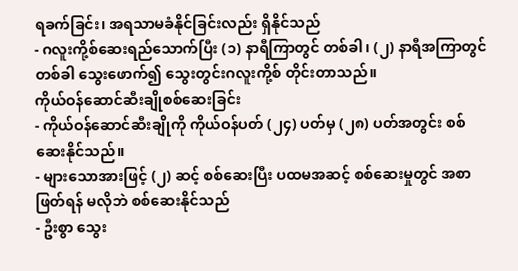ရခက်ခြင်း၊ အရသာမခံနိုင်ခြင်းလည်း ရှိနိုင်သည်
- ဂလူးကို့စ်ဆေးရည်သောက်ပြီး (၁) နာရီကြာတွင် တစ်ခါ၊ (၂) နာရီအကြာတွင် တစ်ခါ သွေးဖောက်၍ သွေးတွင်းဂလူးကို့စ် တိုင်းတာသည်။
ကိုယ်ဝန်ဆောင်ဆီးချိုစစ်ဆေးခြင်း
- ကိုယ်ဝန်ဆောင်ဆီးချိုကို ကိုယ်ဝန်ပတ် (၂၄) ပတ်မှ (၂၈) ပတ်အတွင်း စစ်ဆေးနိုင်သည်။
- များသောအားဖြင့် (၂) ဆင့် စစ်ဆေးပြီး ပထမအဆင့် စစ်ဆေးမှုတွင် အစာဖြတ်ရန် မလိုဘဲ စစ်ဆေးနိုင်သည်
- ဦးစွာ သွေး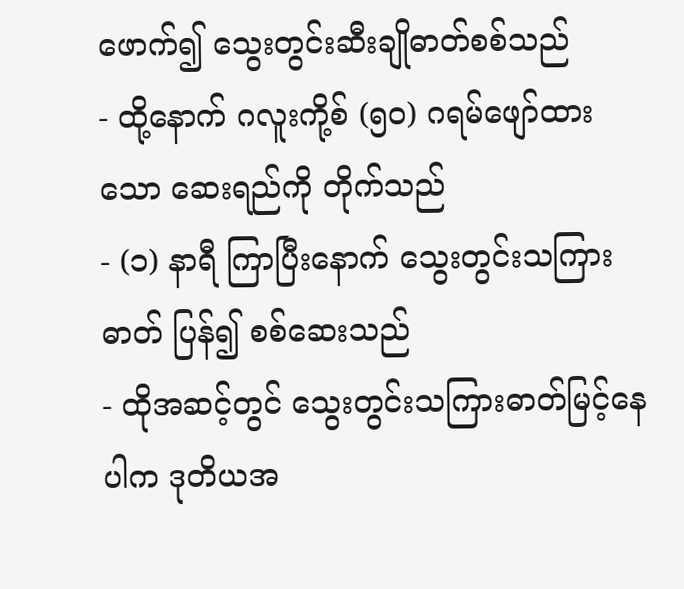ဖောက်၍ သွေးတွင်းဆီးချိုဓာတ်စစ်သည်
- ထို့နောက် ဂလူးကို့စ် (၅၀) ဂရမ်ဖျော်ထားသော ဆေးရည်ကို တိုက်သည်
- (၁) နာရီ ကြာပြီးနောက် သွေးတွင်းသကြားဓာတ် ပြန်၍ စစ်ဆေးသည်
- ထိုအဆင့်တွင် သွေးတွင်းသကြားဓာတ်မြင့်နေပါက ဒုတိယအ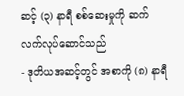ဆင့် (၃) နာရီ စစ်ဆေးမှုကို ဆက်လက်လုပ်ဆောင်သည်
- ဒုတိယအဆင့်တွင် အစာကို (၈) နာရီ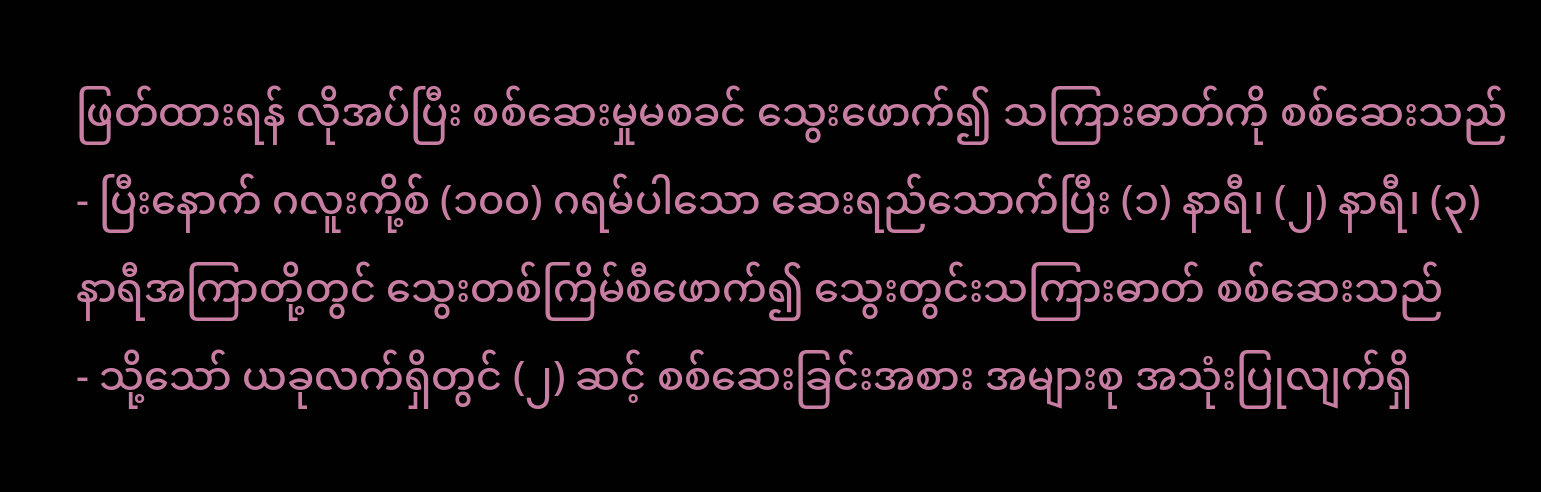ဖြတ်ထားရန် လိုအပ်ပြီး စစ်ဆေးမှုမစခင် သွေးဖောက်၍ သကြားဓာတ်ကို စစ်ဆေးသည်
- ပြီးနောက် ဂလူးကို့စ် (၁၀၀) ဂရမ်ပါသော ဆေးရည်သောက်ပြီး (၁) နာရီ၊ (၂) နာရီ၊ (၃) နာရီအကြာတို့တွင် သွေးတစ်ကြိမ်စီဖောက်၍ သွေးတွင်းသကြားဓာတ် စစ်ဆေးသည်
- သို့သော် ယခုလက်ရှိတွင် (၂) ဆင့် စစ်ဆေးခြင်းအစား အများစု အသုံးပြုလျက်ရှိ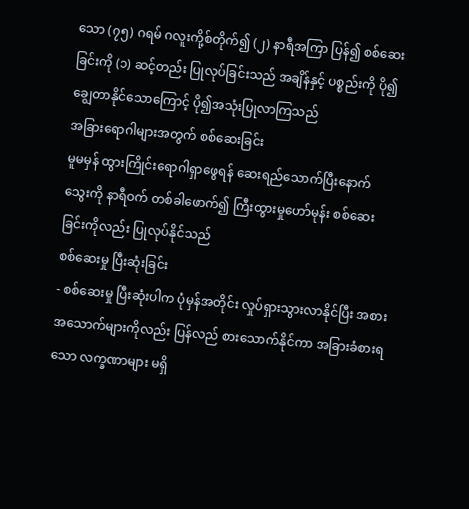သော (၇၅) ဂရမ် ဂလူးကို့စ်တိုက်၍ (၂) နာရီအကြာ ပြန်၍ စစ်ဆေးခြင်းကို (၁) ဆင့်တည်း ပြုလုပ်ခြင်းသည် အချိန်နှင့် ပစ္စည်းကို ပို၍ချွေတာနိုင်သောကြောင့် ပို၍အသုံးပြုလာကြသည်
အခြားရောဂါများအတွက် စစ်ဆေးခြင်း
မူမမှန် ထွားကြိုင်းရောဂါရှာဖွေရန် ဆေးရည်သောက်ပြီးနောက် သွေးကို နာရီဝက် တစ်ခါဖောက်၍ ကြီးထွားမှုဟော်မုန်း စစ်ဆေးခြင်းကိုလည်း ပြုလုပ်နိုင်သည်
စစ်ဆေးမှု ပြီးဆုံးခြင်း
- စစ်ဆေးမှု ပြီးဆုံးပါက ပုံမှန်အတိုင်း လှုပ်ရှားသွားလာနိုင်ပြီး အစားအသောက်များကိုလည်း ပြန်လည် စားသောက်နိုင်ကာ အခြားခံစားရသော လက္ခဏာများ မရှိ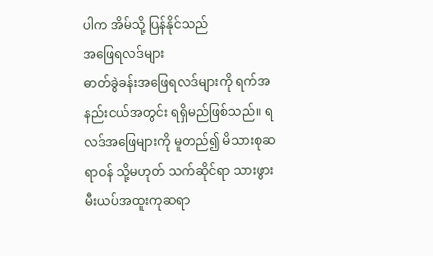ပါက အိမ်သို့ ပြန်နိုင်သည်
အဖြေရလဒ်များ
ဓာတ်ခွဲခန်းအဖြေရလဒ်များကို ရက်အနည်းငယ်အတွင်း ရရှိမည်ဖြစ်သည်။ ရလဒ်အဖြေများကို မူတည်၍ မိသားစုဆရာဝန် သို့မဟုတ် သက်ဆိုင်ရာ သားဖွားမီးယပ်အထူးကုဆရာ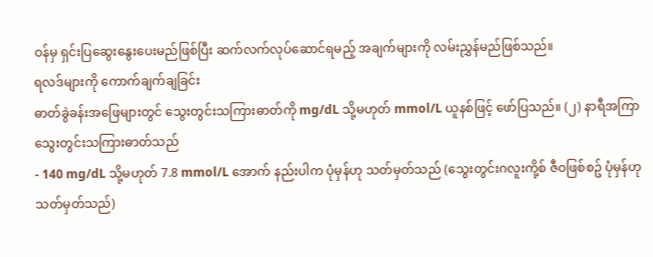ဝန်မှ ရှင်းပြဆွေးနွေးပေးမည်ဖြစ်ပြီး ဆက်လက်လုပ်ဆောင်ရမည့် အချက်များကို လမ်းညွှန်မည်ဖြစ်သည်။
ရလဒ်များကို ကောက်ချက်ချခြင်း
ဓာတ်ခွဲခန်းအဖြေများတွင် သွေးတွင်းသကြားဓာတ်ကို mg/dL သို့မဟုတ် mmol/L ယူနစ်ဖြင့် ဖော်ပြသည်။ (၂) နာရီအကြာ သွေးတွင်းသကြားဓာတ်သည်
- 140 mg/dL သို့မဟုတ် 7.8 mmol/L အောက် နည်းပါက ပုံမှန်ဟု သတ်မှတ်သည် (သွေးတွင်းဂလူးကို့စ် ဇီဝဖြစ်စဥ် ပုံမှန်ဟု သတ်မှတ်သည်)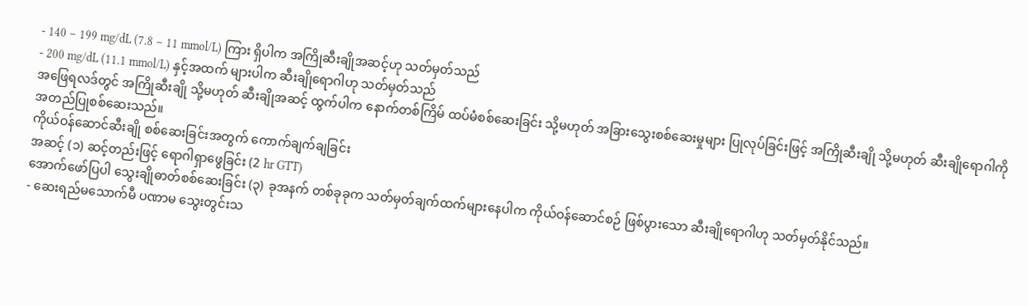- 140 – 199 mg/dL (7.8 – 11 mmol/L) ကြား ရှိပါက အကြိုဆီးချိုအဆင့်ဟု သတ်မှတ်သည်
- 200 mg/dL (11.1 mmol/L) နှင့်အထက် များပါက ဆီးချိုရောဂါဟု သတ်မှတ်သည်
အဖြေရလဒ်တွင် အကြိုဆီးချို သို့မဟုတ် ဆီးချိုအဆင့် ထွက်ပါက နောက်တစ်ကြိမ် ထပ်မံစစ်ဆေးခြင်း သို့မဟုတ် အခြားသွေးစစ်ဆေးမှုများ ပြုလုပ်ခြင်းဖြင့် အကြိုဆီးချို သို့မဟုတ် ဆီးချိုရောဂါကို အတည်ပြုစစ်ဆေးသည်။
ကိုယ်ဝန်ဆောင်ဆီးချို စစ်ဆေးခြင်းအတွက် ကောက်ချက်ချခြင်း
အဆင့် (၁) ဆင့်တည်းဖြင့် ရောဂါရှာဖွေခြင်း (2 hr GTT)
အောက်ဖော်ပြပါ သွေးချိုဓာတ်စစ်ဆေးခြင်း (၃) ခုအနက် တစ်ခုခုက သတ်မှတ်ချက်ထက်များနေပါက ကိုယ်ဝန်ဆောင်စဉ် ဖြစ်ပွားသော ဆီးချိုရောဂါဟု သတ်မှတ်နိုင်သည်။
- ဆေးရည်မသောက်မီ ပဏာမ သွေးတွင်းသ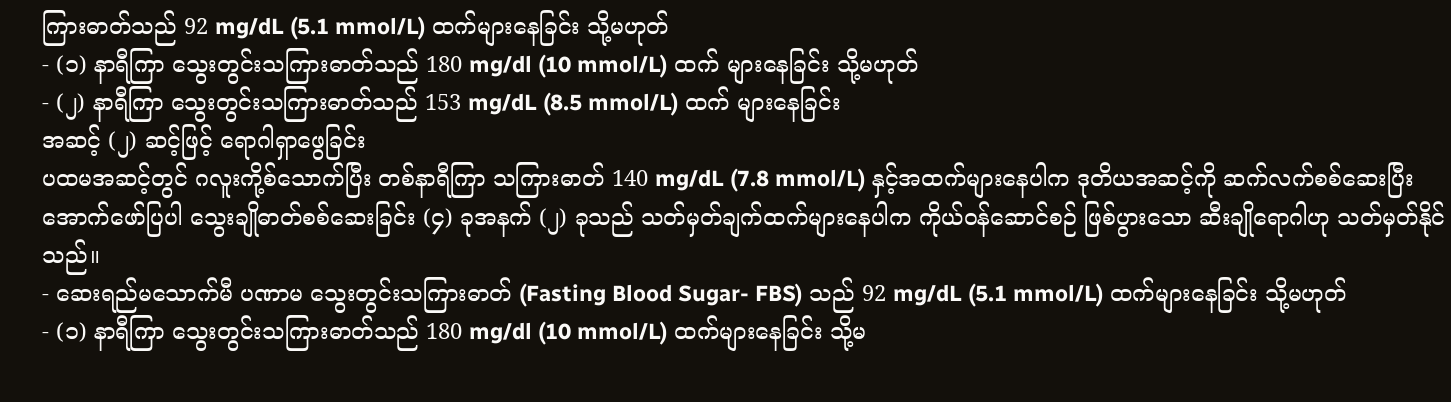ကြားဓာတ်သည် 92 mg/dL (5.1 mmol/L) ထက်များနေခြင်း သို့မဟုတ်
- (၁) နာရီကြာ သွေးတွင်းသကြားဓာတ်သည် 180 mg/dl (10 mmol/L) ထက် များနေခြင်း သို့မဟုတ်
- (၂) နာရီကြာ သွေးတွင်းသကြားဓာတ်သည် 153 mg/dL (8.5 mmol/L) ထက် များနေခြင်း
အဆင့် (၂) ဆင့်ဖြင့် ရောဂါရှာဖွေခြင်း
ပထမအဆင့်တွင် ဂလူးကို့စ်သောက်ပြီး တစ်နာရီကြာ သကြားဓာတ် 140 mg/dL (7.8 mmol/L) နှင့်အထက်များနေပါက ဒုတိယအဆင့်ကို ဆက်လက်စစ်ဆေးပြီး အောက်ဖော်ပြပါ သွေးချိုဓာတ်စစ်ဆေးခြင်း (၄) ခုအနက် (၂) ခုသည် သတ်မှတ်ချက်ထက်များနေပါက ကိုယ်ဝန်ဆောင်စဉ် ဖြစ်ပွားသော ဆီးချိုရောဂါဟု သတ်မှတ်နိုင်သည်။
- ဆေးရည်မသောက်မီ ပဏာမ သွေးတွင်းသကြားဓာတ် (Fasting Blood Sugar- FBS) သည် 92 mg/dL (5.1 mmol/L) ထက်များနေခြင်း သို့မဟုတ်
- (၁) နာရီကြာ သွေးတွင်းသကြားဓာတ်သည် 180 mg/dl (10 mmol/L) ထက်များနေခြင်း သို့မ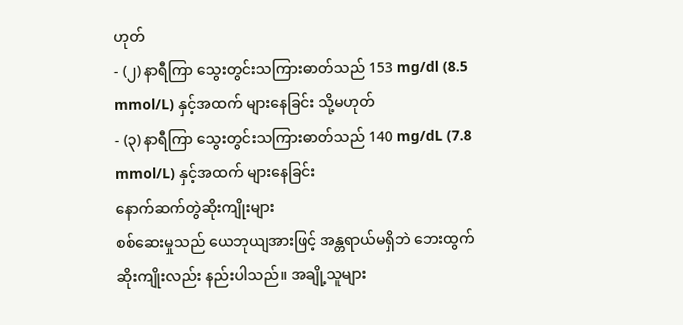ဟုတ်
- (၂) နာရီကြာ သွေးတွင်းသကြားဓာတ်သည် 153 mg/dl (8.5 mmol/L) နှင့်အထက် များနေခြင်း သို့မဟုတ်
- (၃) နာရီကြာ သွေးတွင်းသကြားဓာတ်သည် 140 mg/dL (7.8 mmol/L) နှင့်အထက် များနေခြင်း
နောက်ဆက်တွဲဆိုးကျိုးများ
စစ်ဆေးမှုသည် ယေဘုယျအားဖြင့် အန္တရာယ်မရှိဘဲ ဘေးထွက်ဆိုးကျိုးလည်း နည်းပါသည်။ အချို့သူများ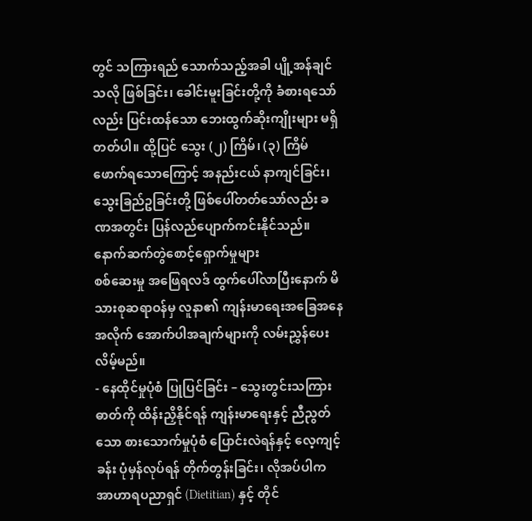တွင် သကြားရည် သောက်သည့်အခါ ပျို့အန်ချင်သလို ဖြစ်ခြင်း၊ ခေါင်းမူးခြင်းတို့ကို ခံစားရသော်လည်း ပြင်းထန်သော ဘေးထွက်ဆိုးကျိုးများ မရှိတတ်ပါ။ ထို့ပြင် သွေး (၂) ကြိမ်၊ (၃) ကြိမ် ဖောက်ရသောကြောင့် အနည်းငယ် နာကျင်ခြင်း၊ သွေးခြည်ဥခြင်းတို့ ဖြစ်ပေါ်တတ်သော်လည်း ခဏအတွင်း ပြန်လည်ပျောက်ကင်းနိုင်သည်။
နောက်ဆက်တွဲစောင့်ရှောက်မှုများ
စစ်ဆေးမှု အဖြေရလဒ် ထွက်ပေါ်လာပြီးနောက် မိသားစုဆရာဝန်မှ လူနာ၏ ကျန်းမာရေးအခြေအနေအလိုက် အောက်ပါအချက်များကို လမ်းညွှန်ပေးလိမ့်မည်။
- နေထိုင်မှုပုံစံ ပြုပြင်ခြင်း – သွေးတွင်းသကြားဓာတ်ကို ထိန်းညှိနိုင်ရန် ကျန်းမာရေးနှင့် ညီညွတ်သော စားသောက်မှုပုံစံ ပြောင်းလဲရန်နှင့် လေ့ကျင့်ခန်း ပုံမှန်လုပ်ရန် တိုက်တွန်းခြင်း၊ လိုအပ်ပါက အာဟာရပညာရှင် (Dietitian) နှင့် တိုင်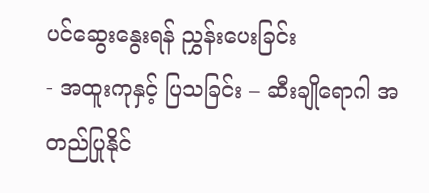ပင်ဆွေးနွေးရန် ညွှန်းပေးခြင်း
- အထူးကုနှင့် ပြသခြင်း – ဆီးချိုရောဂါ အတည်ပြုနိုင်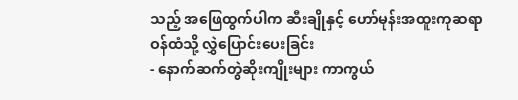သည့် အဖြေထွက်ပါက ဆီးချိုနှင့် ဟော်မုန်းအထူးကုဆရာဝန်ထံသို့ လွှဲပြောင်းပေးခြင်း
- နောက်ဆက်တွဲဆိုးကျိုးများ ကာကွယ်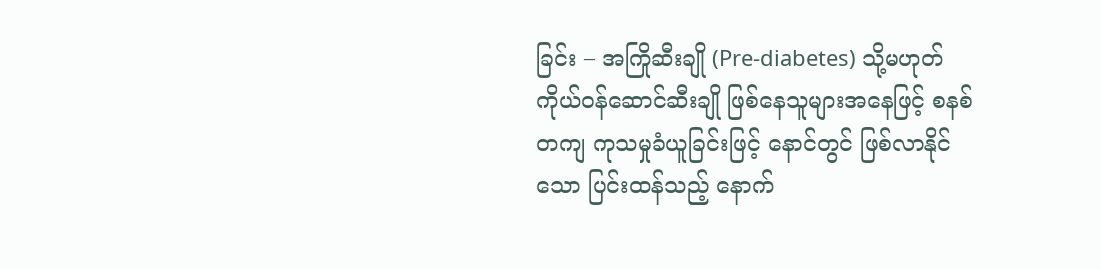ခြင်း – အကြိုဆီးချို (Pre-diabetes) သို့မဟုတ် ကိုယ်ဝန်ဆောင်ဆီးချို ဖြစ်နေသူများအနေဖြင့် စနစ်တကျ ကုသမှုခံယူခြင်းဖြင့် နောင်တွင် ဖြစ်လာနိုင်သော ပြင်းထန်သည့် နောက်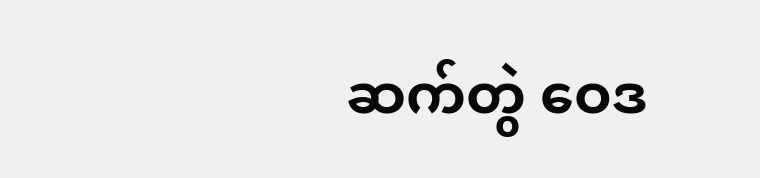ဆက်တွဲ ဝေဒ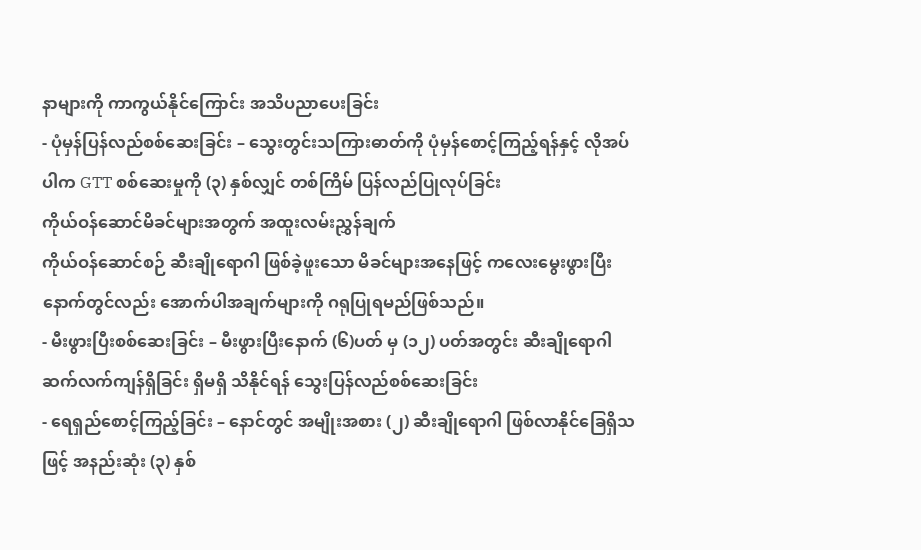နာများကို ကာကွယ်နိုင်ကြောင်း အသိပညာပေးခြင်း
- ပုံမှန်ပြန်လည်စစ်ဆေးခြင်း – သွေးတွင်းသကြားဓာတ်ကို ပုံမှန်စောင့်ကြည့်ရန်နှင့် လိုအပ်ပါက GTT စစ်ဆေးမှုကို (၃) နှစ်လျှင် တစ်ကြိမ် ပြန်လည်ပြုလုပ်ခြင်း
ကိုယ်ဝန်ဆောင်မိခင်များအတွက် အထူးလမ်းညွှန်ချက်
ကိုယ်ဝန်ဆောင်စဉ် ဆီးချိုရောဂါ ဖြစ်ခဲ့ဖူးသော မိခင်များအနေဖြင့် ကလေးမွေးဖွားပြီးနောက်တွင်လည်း အောက်ပါအချက်များကို ဂရုပြုရမည်ဖြစ်သည်။
- မီးဖွားပြီးစစ်ဆေးခြင်း – မီးဖွားပြီးနောက် (၆)ပတ် မှ (၁၂) ပတ်အတွင်း ဆီးချိုရောဂါ ဆက်လက်ကျန်ရှိခြင်း ရှိမရှိ သိနိုင်ရန် သွေးပြန်လည်စစ်ဆေးခြင်း
- ရေရှည်စောင့်ကြည့်ခြင်း – နောင်တွင် အမျိုးအစား (၂) ဆီးချိုရောဂါ ဖြစ်လာနိုင်ခြေရှိသဖြင့် အနည်းဆုံး (၃) နှစ်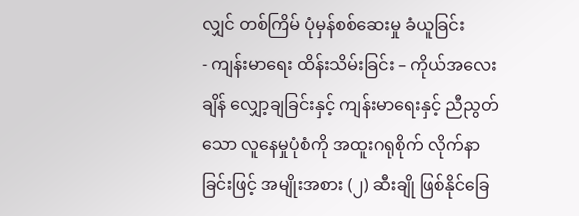လျှင် တစ်ကြိမ် ပုံမှန်စစ်ဆေးမှု ခံယူခြင်း
- ကျန်းမာရေး ထိန်းသိမ်းခြင်း – ကိုယ်အလေးချိန် လျှော့ချခြင်းနှင့် ကျန်းမာရေးနှင့် ညီညွတ်သော လူနေမှုပုံစံကို အထူးဂရုစိုက် လိုက်နာခြင်းဖြင့် အမျိုးအစား (၂) ဆီးချို ဖြစ်နိုင်ခြေ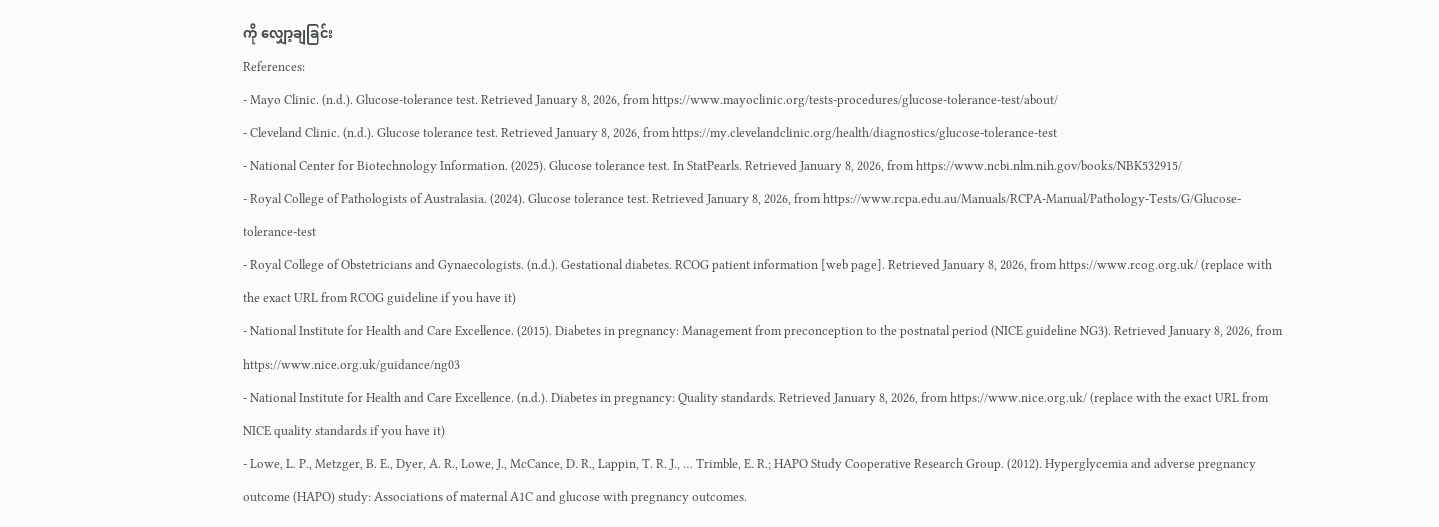ကို လျှော့ချခြင်း
References:
- Mayo Clinic. (n.d.). Glucose-tolerance test. Retrieved January 8, 2026, from https://www.mayoclinic.org/tests-procedures/glucose-tolerance-test/about/
- Cleveland Clinic. (n.d.). Glucose tolerance test. Retrieved January 8, 2026, from https://my.clevelandclinic.org/health/diagnostics/glucose-tolerance-test
- National Center for Biotechnology Information. (2025). Glucose tolerance test. In StatPearls. Retrieved January 8, 2026, from https://www.ncbi.nlm.nih.gov/books/NBK532915/
- Royal College of Pathologists of Australasia. (2024). Glucose tolerance test. Retrieved January 8, 2026, from https://www.rcpa.edu.au/Manuals/RCPA-Manual/Pathology-Tests/G/Glucose-tolerance-test
- Royal College of Obstetricians and Gynaecologists. (n.d.). Gestational diabetes. RCOG patient information [web page]. Retrieved January 8, 2026, from https://www.rcog.org.uk/ (replace with the exact URL from RCOG guideline if you have it)
- National Institute for Health and Care Excellence. (2015). Diabetes in pregnancy: Management from preconception to the postnatal period (NICE guideline NG3). Retrieved January 8, 2026, from https://www.nice.org.uk/guidance/ng03
- National Institute for Health and Care Excellence. (n.d.). Diabetes in pregnancy: Quality standards. Retrieved January 8, 2026, from https://www.nice.org.uk/ (replace with the exact URL from NICE quality standards if you have it)
- Lowe, L. P., Metzger, B. E., Dyer, A. R., Lowe, J., McCance, D. R., Lappin, T. R. J., … Trimble, E. R.; HAPO Study Cooperative Research Group. (2012). Hyperglycemia and adverse pregnancy outcome (HAPO) study: Associations of maternal A1C and glucose with pregnancy outcomes.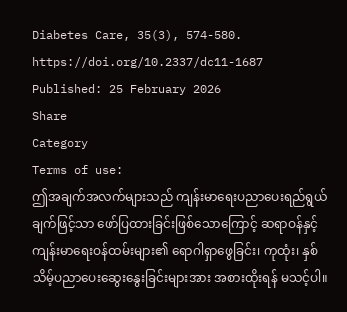Diabetes Care, 35(3), 574-580. https://doi.org/10.2337/dc11-1687
Published: 25 February 2026
Share
Category
Terms of use:
ဤအချက်အလက်များသည် ကျန်းမာရေးပညာပေးရည်ရွယ်ချက်ဖြင့်သာ ဖော်ပြထားခြင်းဖြစ်သောကြောင့် ဆရာဝန်နှင့် ကျန်းမာရေးဝန်ထမ်းများ၏ ရောဂါရှာဖွေခြင်း၊ ကုထုံး၊ နှစ်သိမ့်ပညာပေးဆွေးနွေးခြင်းများအား အစားထိုးရန် မသင့်ပါ။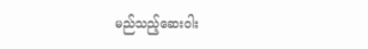မည်သည့်ဆေးဝါး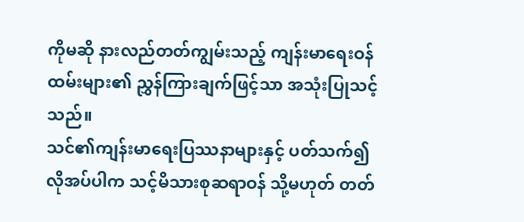ကိုမဆို နားလည်တတ်ကျွမ်းသည့် ကျန်းမာရေးဝန်ထမ်းများ၏ ညွှန်ကြားချက်ဖြင့်သာ အသုံးပြုသင့်သည်။
သင်၏ကျန်းမာရေးပြဿနာများနှင့် ပတ်သက်၍ လိုအပ်ပါက သင့်မိသားစုဆရာဝန် သို့မဟုတ် တတ်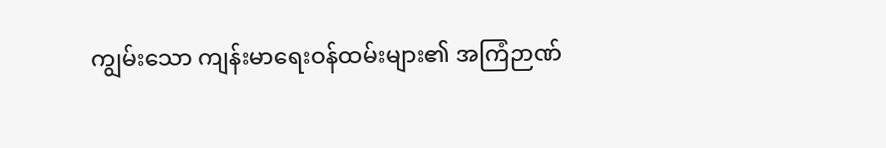ကျွမ်းသော ကျန်းမာရေးဝန်ထမ်းများ၏ အကြံဉာဏ်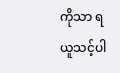ကိုသာ ရယူသင့်ပါ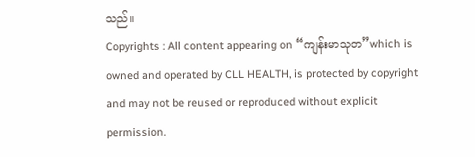သည်။
Copyrights : All content appearing on “ကျန်းမာသုတ”which is owned and operated by CLL HEALTH, is protected by copyright and may not be reused or reproduced without explicit permission.